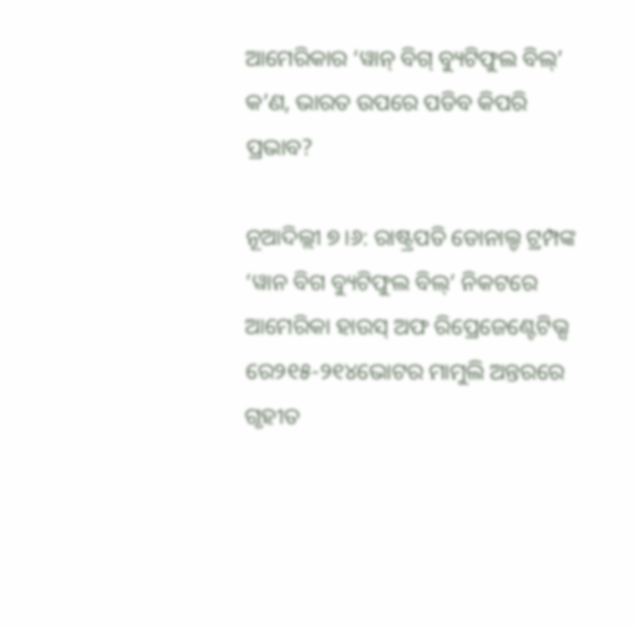ଆମେରିକାର ‘ୱାନ୍ ବିଗ୍ ବ୍ୟୁଟିଫୁଲ ବିଲ୍’ କ’ଣ, ଭାରତ ଉପରେ ପଡିବ କିପରି ପ୍ରଭାବ?

ନୂଆଦିଲ୍ଲୀ ୭।୬: ରାଷ୍ଟ୍ରପତି ଡୋନାଲ୍ଡ ଟ୍ରମ୍ପଙ୍କ ‘ୱାନ ବିଗ ବ୍ୟୁଟିଫୁଲ ବିଲ୍’ ନିକଟରେ ଆମେରିକା ହାଉସ୍ ଅଫ ରିପ୍ରେଜେଣ୍ଟେଟିଭ୍ସ ରେ୨୧୫-୨୧୪ଭୋଟର ମାମୁଲି ଅନ୍ତରରେ ଗୃହୀତ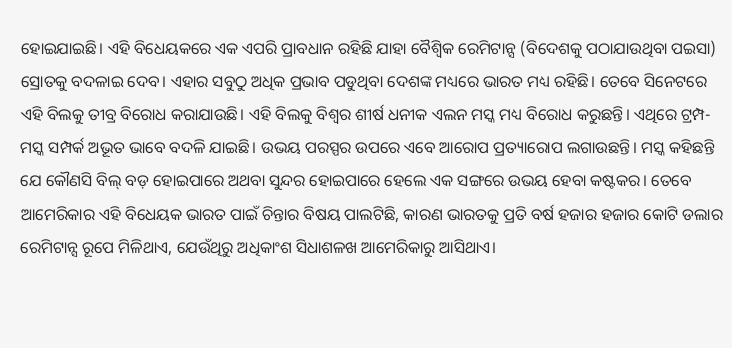ହୋଇଯାଇଛି। ଏହି ବିଧେୟକରେ ଏକ ଏପରି ପ୍ରାବଧାନ ରହିଛି ଯାହା ବୈଶ୍ୱିକ ରେମିଟାନ୍ସ (ବିଦେଶକୁ ପଠାଯାଉଥିବା ପଇସା) ସ୍ରୋତକୁ ବଦଳାଇ ଦେବ। ଏହାର ସବୁଠୁ ଅଧିକ ପ୍ରଭାବ ପଡୁଥିବା ଦେଶଙ୍କ ମଧ୍ୟରେ ଭାରତ ମଧ୍ୟ ରହିଛି। ତେବେ ସିନେଟରେ ଏହି ବିଲକୁ ତୀବ୍ର ବିରୋଧ କରାଯାଉଛି। ଏହି ବିଲକୁ ବିଶ୍ୱର ଶୀର୍ଷ ଧନୀକ ଏଲନ ମସ୍କ ମଧ୍ୟ ବିରୋଧ କରୁଛନ୍ତି। ଏଥିରେ ଟ୍ରମ୍ପ-ମସ୍କ ସମ୍ପର୍କ ଅଭୂତ ଭାବେ ବଦଳି ଯାଇଛି। ଉଭୟ ପରସ୍ପର ଉପରେ ଏବେ ଆରୋପ ପ୍ରତ୍ୟାରୋପ ଲଗାଉଛନ୍ତି। ମସ୍କ କହିଛନ୍ତି ଯେ କୌଣସି ବିଲ୍ ବଡ଼ ହୋଇପାରେ ଅଥବା ସୁନ୍ଦର ହୋଇପାରେ ହେଲେ ଏକ ସଙ୍ଗରେ ଉଭୟ ହେବା କଷ୍ଟକର। ତେବେ ଆମେରିକାର ଏହି ବିଧେୟକ ଭାରତ ପାଇଁ ଚିନ୍ତାର ବିଷୟ ପାଲଟିଛି, କାରଣ ଭାରତକୁ ପ୍ରତି ବର୍ଷ ହଜାର ହଜାର କୋଟି ଡଲାର ରେମିଟାନ୍ସ ରୂପେ ମିଳିଥାଏ, ଯେଉଁଥିରୁ ଅଧିକାଂଶ ସିଧାଶଳଖ ଆମେରିକାରୁ ଆସିଥାଏ।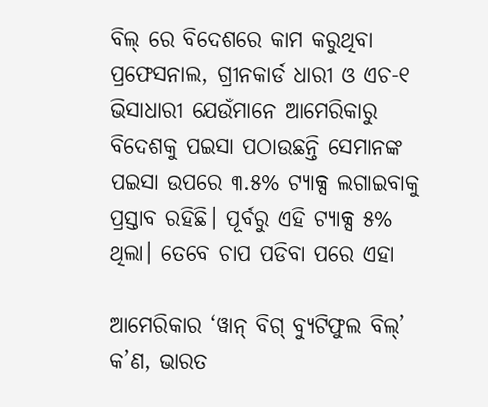ବିଲ୍ ରେ ବିଦେଶରେ କାମ କରୁଥିବା ପ୍ରଫେସନାଲ, ଗ୍ରୀନକାର୍ଡ ଧାରୀ ଓ ଏଚ-୧ ଭିସାଧାରୀ ଯେଉଁମାନେ ଆମେରିକାରୁ ବିଦେଶକୁ ପଇସା ପଠାଉଛନ୍ତି ସେମାନଙ୍କ ପଇସା ଉପରେ ୩.୫% ଟ୍ୟାକ୍ସ ଲଗାଇବାକୁ ପ୍ରସ୍ତାବ ରହିଛି। ପୂର୍ବରୁ ଏହି ଟ୍ୟାକ୍ସ ୫% ଥିଲା। ତେବେ ଚାପ ପଡିବା ପରେ ଏହା

ଆମେରିକାର ‘ୱାନ୍ ବିଗ୍ ବ୍ୟୁଟିଫୁଲ ବିଲ୍’ କ’ଣ, ଭାରତ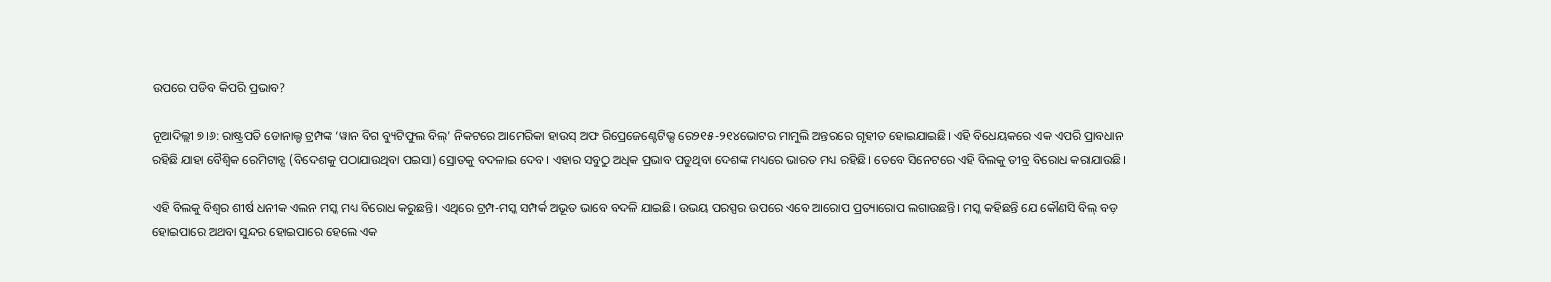ଉପରେ ପଡିବ କିପରି ପ୍ରଭାବ?

ନୂଆଦିଲ୍ଲୀ ୭।୬: ରାଷ୍ଟ୍ରପତି ଡୋନାଲ୍ଡ ଟ୍ରମ୍ପଙ୍କ ‘ୱାନ ବିଗ ବ୍ୟୁଟିଫୁଲ ବିଲ୍’ ନିକଟରେ ଆମେରିକା ହାଉସ୍ ଅଫ ରିପ୍ରେଜେଣ୍ଟେଟିଭ୍ସ ରେ୨୧୫-୨୧୪ଭୋଟର ମାମୁଲି ଅନ୍ତରରେ ଗୃହୀତ ହୋଇଯାଇଛି। ଏହି ବିଧେୟକରେ ଏକ ଏପରି ପ୍ରାବଧାନ ରହିଛି ଯାହା ବୈଶ୍ୱିକ ରେମିଟାନ୍ସ (ବିଦେଶକୁ ପଠାଯାଉଥିବା ପଇସା) ସ୍ରୋତକୁ ବଦଳାଇ ଦେବ। ଏହାର ସବୁଠୁ ଅଧିକ ପ୍ରଭାବ ପଡୁଥିବା ଦେଶଙ୍କ ମଧ୍ୟରେ ଭାରତ ମଧ୍ୟ ରହିଛି। ତେବେ ସିନେଟରେ ଏହି ବିଲକୁ ତୀବ୍ର ବିରୋଧ କରାଯାଉଛି।

ଏହି ବିଲକୁ ବିଶ୍ୱର ଶୀର୍ଷ ଧନୀକ ଏଲନ ମସ୍କ ମଧ୍ୟ ବିରୋଧ କରୁଛନ୍ତି। ଏଥିରେ ଟ୍ରମ୍ପ-ମସ୍କ ସମ୍ପର୍କ ଅଭୂତ ଭାବେ ବଦଳି ଯାଇଛି। ଉଭୟ ପରସ୍ପର ଉପରେ ଏବେ ଆରୋପ ପ୍ରତ୍ୟାରୋପ ଲଗାଉଛନ୍ତି। ମସ୍କ କହିଛନ୍ତି ଯେ କୌଣସି ବିଲ୍ ବଡ଼ ହୋଇପାରେ ଅଥବା ସୁନ୍ଦର ହୋଇପାରେ ହେଲେ ଏକ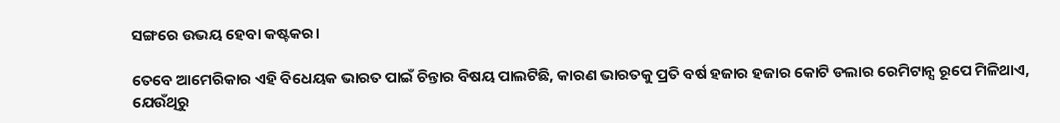ସଙ୍ଗରେ ଉଭୟ ହେବା କଷ୍ଟକର।

ତେବେ ଆମେରିକାର ଏହି ବିଧେୟକ ଭାରତ ପାଇଁ ଚିନ୍ତାର ବିଷୟ ପାଲଟିଛି, କାରଣ ଭାରତକୁ ପ୍ରତି ବର୍ଷ ହଜାର ହଜାର କୋଟି ଡଲାର ରେମିଟାନ୍ସ ରୂପେ ମିଳିଥାଏ, ଯେଉଁଥିରୁ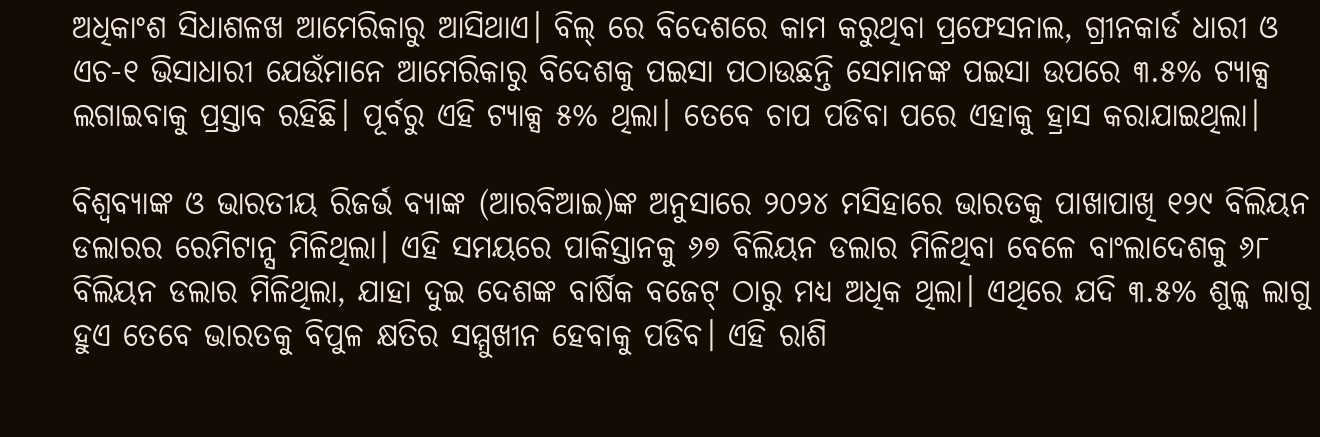ଅଧିକାଂଶ ସିଧାଶଳଖ ଆମେରିକାରୁ ଆସିଥାଏ। ବିଲ୍ ରେ ବିଦେଶରେ କାମ କରୁଥିବା ପ୍ରଫେସନାଲ, ଗ୍ରୀନକାର୍ଡ ଧାରୀ ଓ ଏଚ-୧ ଭିସାଧାରୀ ଯେଉଁମାନେ ଆମେରିକାରୁ ବିଦେଶକୁ ପଇସା ପଠାଉଛନ୍ତି ସେମାନଙ୍କ ପଇସା ଉପରେ ୩.୫% ଟ୍ୟାକ୍ସ ଲଗାଇବାକୁ ପ୍ରସ୍ତାବ ରହିଛି। ପୂର୍ବରୁ ଏହି ଟ୍ୟାକ୍ସ ୫% ଥିଲା। ତେବେ ଚାପ ପଡିବା ପରେ ଏହାକୁ ହ୍ରାସ କରାଯାଇଥିଲା।

ବିଶ୍ୱବ୍ୟାଙ୍କ ଓ ଭାରତୀୟ ରିଜର୍ଭ ବ୍ୟାଙ୍କ (ଆରବିଆଇ)ଙ୍କ ଅନୁସାରେ ୨୦୨୪ ମସିହାରେ ଭାରତକୁ ପାଖାପାଖି ୧୨୯ ବିଲିୟନ ଡଲାରର ରେମିଟାନ୍ସ ମିଳିଥିଲା। ଏହି ସମୟରେ ପାକିସ୍ତାନକୁ ୬୭ ବିଲିୟନ ଡଲାର ମିଳିଥିବା ବେଳେ ବାଂଲାଦେଶକୁ ୬୮ ବିଲିୟନ ଡଲାର ମିଳିଥିଲା, ଯାହା ଦୁଇ ଦେଶଙ୍କ ବାର୍ଷିକ ବଜେଟ୍ ଠାରୁ ମଧ୍ୟ ଅଧିକ ଥିଲା। ଏଥିରେ ଯଦି ୩.୫% ଶୁଳ୍କ ଲାଗୁ ହୁଏ ତେବେ ଭାରତକୁ ବିପୁଳ କ୍ଷତିର ସମ୍ମୁଖୀନ ହେବାକୁ ପଡିବ। ଏହି ରାଶି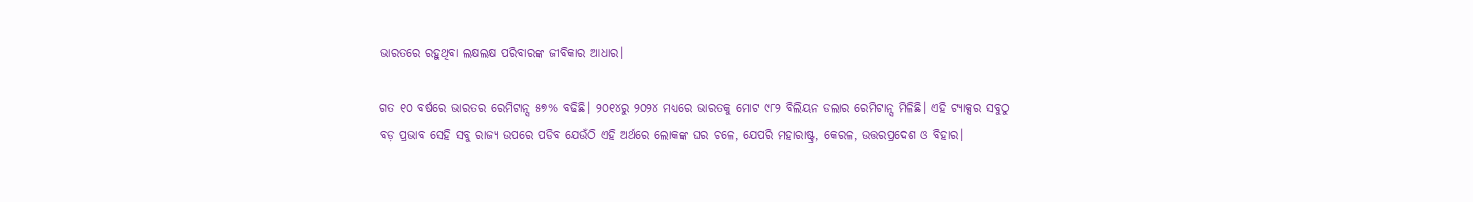ଭାରତରେ ରହୁଥିବା ଲକ୍ଷଲକ୍ଷ ପରିବାରଙ୍କ ଜୀବିକାର ଆଧାର।

ଗତ ୧୦ ବର୍ଷରେ ଭାରତର ରେମିଟାନ୍ସ ୫୭% ବଢିଛି। ୨୦୧୪ରୁ ୨୦୨୪ ମଧ୍ୟରେ ଭାରତକୁ ମୋଟ ୯୮୨ ବିଲିୟନ ଡଲାର ରେମିଟାନ୍ସ ମିଳିଛି। ଏହି ଟ୍ୟାକ୍ସର ସବୁଠୁ ବଡ଼ ପ୍ରଭାବ ସେହି ସବୁ ରାଜ୍ୟ ଉପରେ ପଡିବ ଯେଉଁଠି ଏହି ଅର୍ଥରେ ଲୋକଙ୍କ ଘର ଚଳେ, ଯେପରି ମହାରାଷ୍ଟ୍ର, କେରଳ, ଉତ୍ତରପ୍ରଦେଶ ଓ ବିହାର।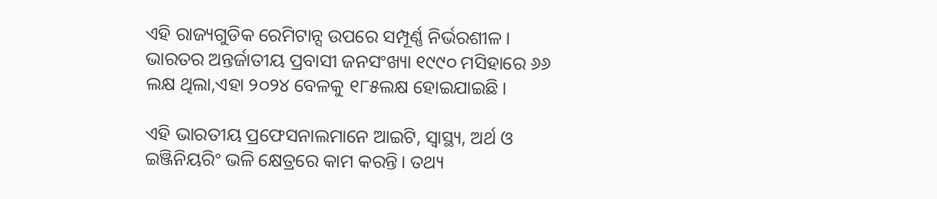ଏହି ରାଜ୍ୟଗୁଡିକ ରେମିଟାନ୍ସ ଉପରେ ସମ୍ପୂର୍ଣ୍ଣ ନିର୍ଭରଶୀଳ। ଭାରତର ଅନ୍ତର୍ଜାତୀୟ ପ୍ରବାସୀ ଜନସଂଖ୍ୟା ୧୯୯୦ ମସିହାରେ ୬୬ ଲକ୍ଷ ଥିଲା,ଏହା ୨୦୨୪ ବେଳକୁ ୧୮୫ଲକ୍ଷ ହୋଇଯାଇଛି।

ଏହି ଭାରତୀୟ ପ୍ରଫେସନାଲମାନେ ଆଇଟି, ସ୍ୱାସ୍ଥ୍ୟ, ଅର୍ଥ ଓ ଇଞ୍ଜିନିୟରିଂ ଭଳି କ୍ଷେତ୍ରରେ କାମ କରନ୍ତି। ତଥ୍ୟ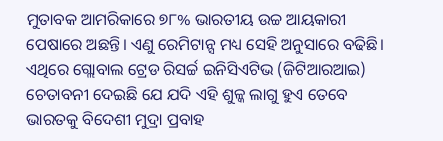ମୁତାବକ ଆମରିକାରେ ୭୮% ଭାରତୀୟ ଉଚ୍ଚ ଆୟକାରୀ ପେଷାରେ ଅଛନ୍ତି। ଏଣୁ ରେମିଟାନ୍ସ ମଧ୍ୟ ସେହି ଅନୁସାରେ ବଢିଛି। ଏଥିରେ ଗ୍ଲୋବାଲ ଟ୍ରେଡ ରିସର୍ଚ୍ଚ ଇନିସିଏଟିଭ (ଜିଟିଆରଆଇ) ଚେତାବନୀ ଦେଇଛି ଯେ ଯଦି ଏହି ଶୁଳ୍କ ଲାଗୁ ହୁଏ ତେବେ ଭାରତକୁ ବିଦେଶୀ ମୁଦ୍ରା ପ୍ରବାହ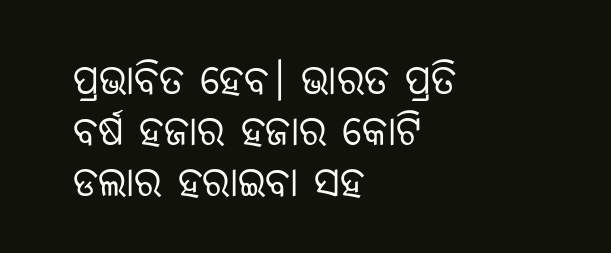ପ୍ରଭାବିତ ହେବ। ଭାରତ ପ୍ରତି ବର୍ଷ ହଜାର ହଜାର କୋଟି ଡଲାର ହରାଇବା ସହ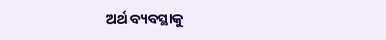ଅର୍ଥ ବ୍ୟବସ୍ଥାକୁ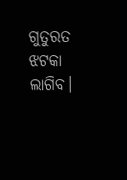ଗୁତୁରତ ଝଟକା ଲାଗିବ।